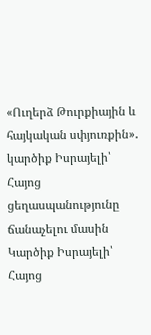«Ուղերձ Թուրքիային և հայկական սփյուռքին»․ կարծիք Իսրայելի՝ Հայոց ցեղասպանությունը ճանաչելու մասին
Կարծիք Իսրայելի՝ Հայոց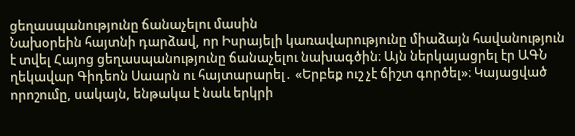ցեղասպանությունը ճանաչելու մասին
Նախօրեին հայտնի դարձավ, որ Իսրայելի կառավարությունը միաձայն հավանություն է տվել Հայոց ցեղասպանությունը ճանաչելու նախագծին։ Այն ներկայացրել էր ԱԳՆ ղեկավար Գիդեոն Սաարն ու հայտարարել․ «Երբեք ուշ չէ ճիշտ գործել»։ Կայացված որոշումը, սակայն, ենթակա է նաև երկրի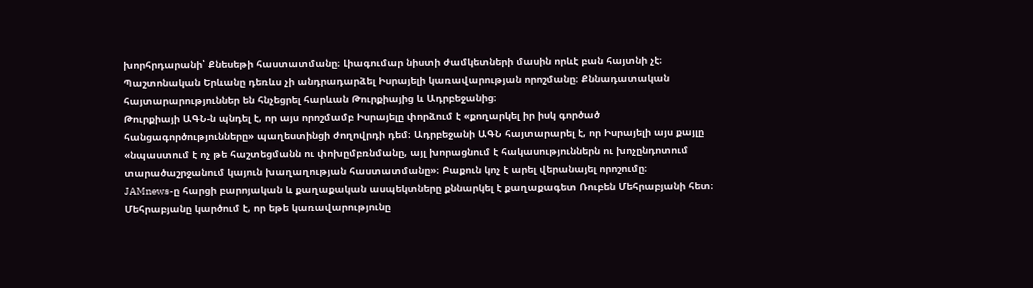խորհրդարանի՝ Քնեսեթի հաստատմանը։ Լիագումար նիստի ժամկետների մասին որևէ բան հայտնի չէ։
Պաշտոնական Երևանը դեռևս չի անդրադարձել Իսրայելի կառավարության որոշմանը։ Քննադատական հայտարարություններ են հնչեցրել հարևան Թուրքիայից և Ադրբեջանից։
Թուրքիայի ԱԳՆ-ն պնդել է, որ այս որոշմամբ Իսրայելը փորձում է «քողարկել իր իսկ գործած հանցագործությունները» պաղեստինցի ժողովրդի դեմ։ Ադրբեջանի ԱԳՆ հայտարարել է, որ Իսրայելի այս քայլը «նպաստում է ոչ թե հաշտեցմանն ու փոխըմբռնմանը, այլ խորացնում է հակասություններն ու խոչընդոտում տարածաշրջանում կայուն խաղաղության հաստատմանը»։ Բաքուն կոչ է արել վերանայել որոշումը։
JAMnews-ը հարցի բարոյական և քաղաքական ասպեկտները քննարկել է քաղաքագետ Ռուբեն Մեհրաբյանի հետ։ Մեհրաբյանը կարծում է, որ եթե կառավարությունը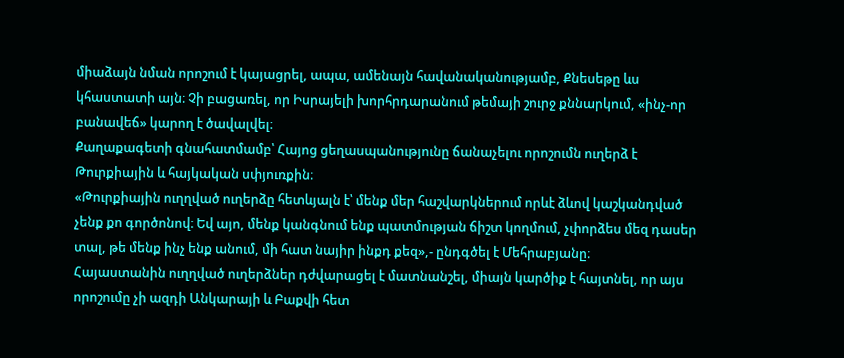միաձայն նման որոշում է կայացրել, ապա, ամենայն հավանականությամբ, Քնեսեթը ևս կհաստատի այն։ Չի բացառել, որ Իսրայելի խորհրդարանում թեմայի շուրջ քննարկում, «ինչ-որ բանավեճ» կարող է ծավալվել։
Քաղաքագետի գնահատմամբ՝ Հայոց ցեղասպանությունը ճանաչելու որոշումն ուղերձ է Թուրքիային և հայկական սփյուռքին։
«Թուրքիային ուղղված ուղերձը հետևյալն է՝ մենք մեր հաշվարկներում որևէ ձևով կաշկանդված չենք քո գործոնով։ Եվ այո, մենք կանգնում ենք պատմության ճիշտ կողմում, չփորձես մեզ դասեր տալ, թե մենք ինչ ենք անում, մի հատ նայիր ինքդ քեզ»,- ընդգծել է Մեհրաբյանը։
Հայաստանին ուղղված ուղերձներ դժվարացել է մատնանշել, միայն կարծիք է հայտնել, որ այս որոշումը չի ազդի Անկարայի և Բաքվի հետ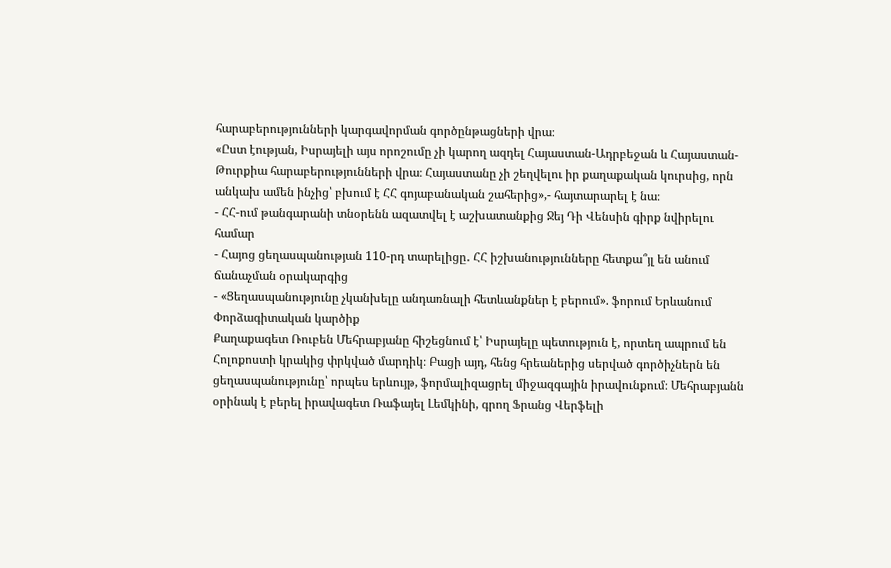հարաբերությունների կարգավորման գործընթացների վրա։
«Ըստ էության, Իսրայելի այս որոշումը չի կարող ազդել Հայաստան-Ադրբեջան և Հայաստան-Թուրքիա հարաբերությունների վրա։ Հայաստանը չի շեղվելու իր քաղաքական կուրսից, որն անկախ ամեն ինչից՝ բխում է ՀՀ գոյաբանական շահերից»,- հայտարարել է նա։
- ՀՀ-ում թանգարանի տնօրենն ազատվել է աշխատանքից Ջեյ Դի Վենսին գիրք նվիրելու համար
- Հայոց ցեղասպանության 110-րդ տարելիցը․ ՀՀ իշխանությունները հետքա՞յլ են անում ճանաչման օրակարգից
- «Ցեղասպանությունը չկանխելը անդառնալի հետևանքներ է բերում». ֆորում Երևանում
Փորձագիտական կարծիք
Քաղաքագետ Ռուբեն Մեհրաբյանը հիշեցնում է՝ Իսրայելը պետություն է, որտեղ ապրում են Հոլոքոստի կրակից փրկված մարդիկ։ Բացի այդ, հենց հրեաներից սերված գործիչներն են ցեղասպանությունը՝ որպես երևույթ, ֆորմալիզացրել միջազգային իրավունքում։ Մեհրաբյանն օրինակ է բերել իրավագետ Ռաֆայել Լեմկինի, գրող Ֆրանց Վերֆելի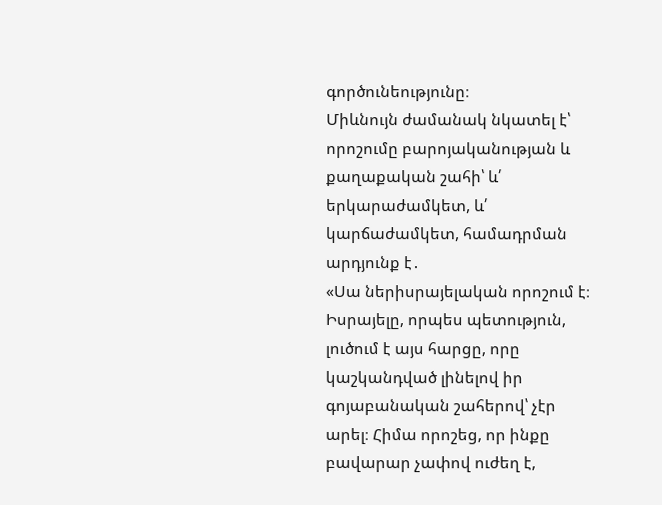գործունեությունը։
Միևնույն ժամանակ նկատել է՝ որոշումը բարոյականության և քաղաքական շահի՝ և՛ երկարաժամկետ, և՛ կարճաժամկետ, համադրման արդյունք է․
«Սա ներիսրայելական որոշում է։ Իսրայելը, որպես պետություն, լուծում է այս հարցը, որը կաշկանդված լինելով իր գոյաբանական շահերով՝ չէր արել։ Հիմա որոշեց, որ ինքը բավարար չափով ուժեղ է,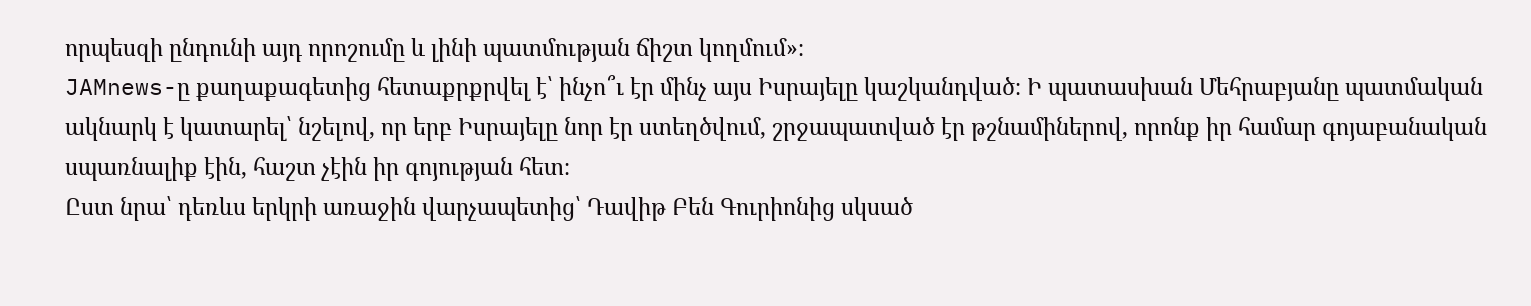որպեսզի ընդունի այդ որոշումը և լինի պատմության ճիշտ կողմում»։
JAMnews-ը քաղաքագետից հետաքրքրվել է՝ ինչո՞ւ էր մինչ այս Իսրայելը կաշկանդված։ Ի պատասխան Մեհրաբյանը պատմական ակնարկ է կատարել՝ նշելով, որ երբ Իսրայելը նոր էր ստեղծվում, շրջապատված էր թշնամիներով, որոնք իր համար գոյաբանական սպառնալիք էին, հաշտ չէին իր գոյության հետ։
Ըստ նրա՝ դեռևս երկրի առաջին վարչապետից՝ Դավիթ Բեն Գուրիոնից սկսած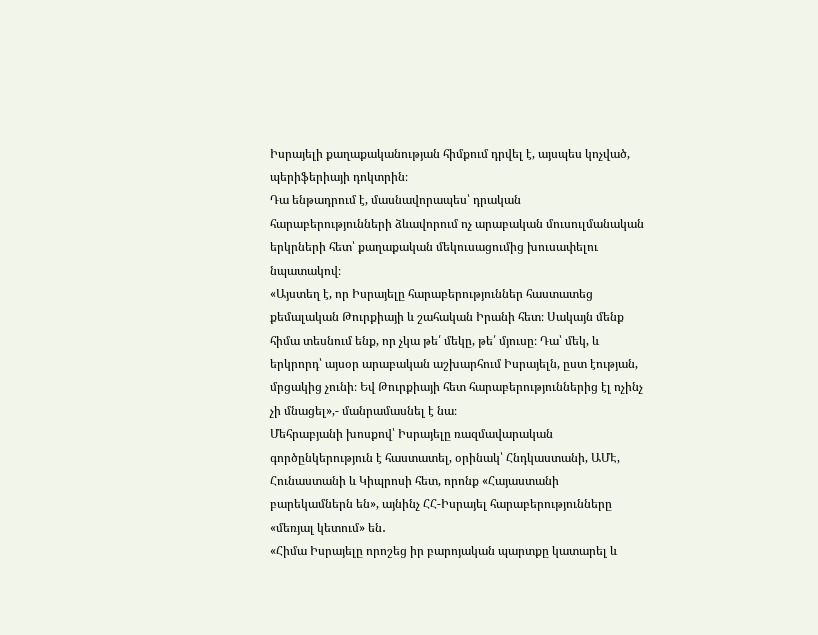Իսրայելի քաղաքականության հիմքում դրվել է, այսպես կոչված, պերիֆերիայի դոկտրին։
Դա ենթադրում է, մասնավորապես՝ դրական հարաբերությունների ձևավորում ոչ արաբական մուսուլմանական երկրների հետ՝ քաղաքական մեկուսացումից խուսափելու նպատակով։
«Այստեղ է, որ Իսրայելը հարաբերություններ հաստատեց քեմալական Թուրքիայի և շահական Իրանի հետ։ Սակայն մենք հիմա տեսնում ենք, որ չկա թե՛ մեկը, թե՛ մյուսը։ Դա՝ մեկ, և երկրորդ՝ այսօր արաբական աշխարհում Իսրայելն, ըստ էության, մրցակից չունի։ Եվ Թուրքիայի հետ հարաբերություններից էլ ոչինչ չի մնացել»,- մանրամասնել է նա։
Մեհրաբյանի խոսքով՝ Իսրայելը ռազմավարական գործընկերություն է հաստատել, օրինակ՝ Հնդկաստանի, ԱՄԷ, Հունաստանի և Կիպրոսի հետ, որոնք «Հայաստանի բարեկամներն են», այնինչ ՀՀ-Իսրայել հարաբերությունները «մեռյալ կետում» են․
«Հիմա Իսրայելը որոշեց իր բարոյական պարտքը կատարել և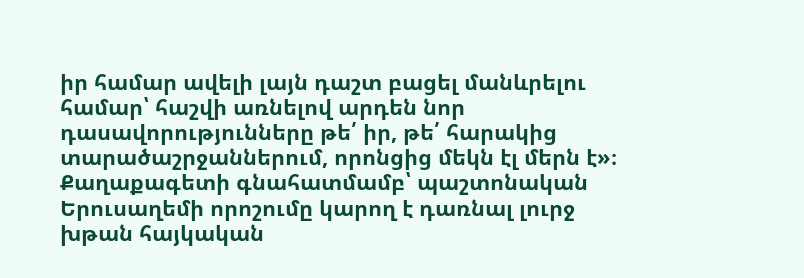իր համար ավելի լայն դաշտ բացել մանևրելու համար՝ հաշվի առնելով արդեն նոր դասավորությունները թե՛ իր, թե՛ հարակից տարածաշրջաններում, որոնցից մեկն էլ մերն է»։
Քաղաքագետի գնահատմամբ՝ պաշտոնական Երուսաղեմի որոշումը կարող է դառնալ լուրջ խթան հայկական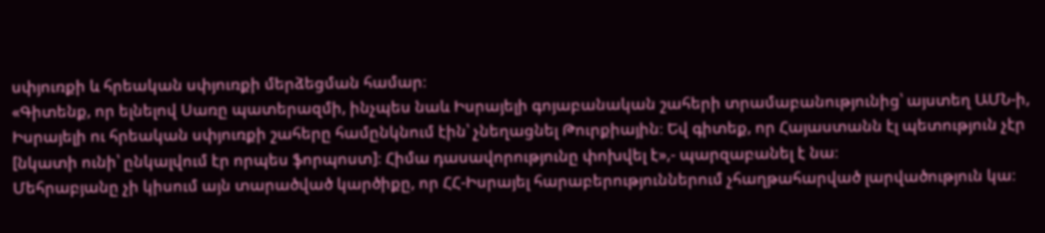սփյուռքի և հրեական սփյուռքի մերձեցման համար։
«Գիտենք, որ ելնելով Սառը պատերազմի, ինչպես նաև Իսրայելի գոյաբանական շահերի տրամաբանությունից՝ այստեղ ԱՄՆ-ի, Իսրայելի ու հրեական սփյուռքի շահերը համընկնում էին՝ չնեղացնել Թուրքիային։ Եվ գիտեք, որ Հայաստանն էլ պետություն չէր [նկատի ունի՝ ընկալվում էր որպես ֆորպոստ]։ Հիմա դասավորությունը փոխվել է»,- պարզաբանել է նա։
Մեհրաբյանը չի կիսում այն տարածված կարծիքը, որ ՀՀ-Իսրայել հարաբերություններում չհաղթահարված լարվածություն կա։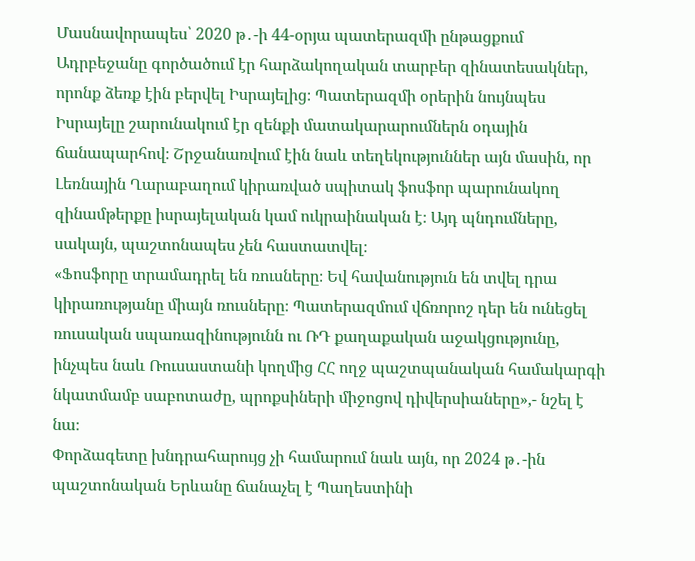Մասնավորապես՝ 2020 թ․-ի 44-օրյա պատերազմի ընթացքում Ադրբեջանը գործածում էր հարձակողական տարբեր զինատեսակներ, որոնք ձեռք էին բերվել Իսրայելից։ Պատերազմի օրերին նույնպես Իսրայելը շարունակում էր զենքի մատակարարումներն օդային ճանապարհով։ Շրջանառվում էին նաև տեղեկություններ այն մասին, որ Լեռնային Ղարաբաղում կիրառված սպիտակ ֆոսֆոր պարունակող զինամթերքը իսրայելական կամ ուկրաինական է։ Այդ պնդումները, սակայն, պաշտոնապես չեն հաստատվել։
«Ֆոսֆորը տրամադրել են ռուսները։ Եվ հավանություն են տվել դրա կիրառությանը միայն ռուսները։ Պատերազմում վճռորոշ դեր են ունեցել ռուսական սպառազինությունն ու ՌԴ քաղաքական աջակցությունը, ինչպես նաև Ռուսաստանի կողմից ՀՀ ողջ պաշտպանական համակարգի նկատմամբ սաբոտաժը, պրոքսիների միջոցով դիվերսիաները»,- նշել է նա։
Փորձագետը խնդրահարույց չի համարում նաև այն, որ 2024 թ․-ին պաշտոնական Երևանը ճանաչել է Պաղեստինի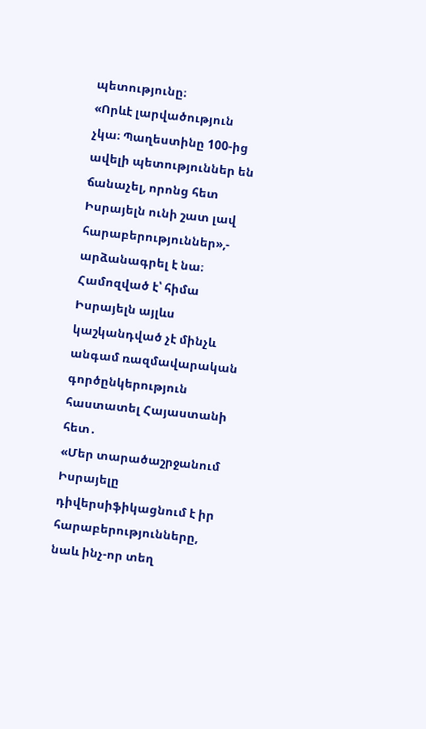պետությունը։
«Որևէ լարվածություն չկա։ Պաղեստինը 100-ից ավելի պետություններ են ճանաչել, որոնց հետ Իսրայելն ունի շատ լավ հարաբերություններ»,- արձանագրել է նա։
Համոզված է՝ հիմա Իսրայելն այլևս կաշկանդված չէ մինչև անգամ ռազմավարական գործընկերություն հաստատել Հայաստանի հետ․
«Մեր տարածաշրջանում Իսրայելը դիվերսիֆիկացնում է իր հարաբերությունները, նաև ինչ-որ տեղ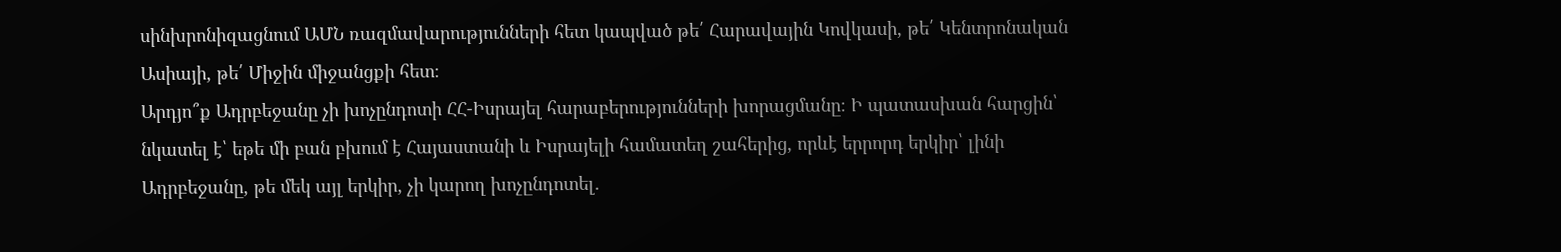սինխրոնիզացնում ԱՄՆ ռազմավարությունների հետ կապված թե՛ Հարավային Կովկասի, թե՛ Կենտրոնական Ասիայի, թե՛ Միջին միջանցքի հետ։
Արդյո՞ք Ադրբեջանը չի խոչընդոտի ՀՀ-Իսրայել հարաբերությունների խորացմանը։ Ի պատասխան հարցին՝ նկատել է՝ եթե մի բան բխում է Հայաստանի և Իսրայելի համատեղ շահերից, որևէ երրորդ երկիր՝ լինի Ադրբեջանը, թե մեկ այլ երկիր, չի կարող խոչընդոտել․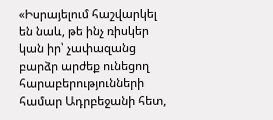«Իսրայելում հաշվարկել են նաև, թե ինչ ռիսկեր կան իր՝ չափազանց բարձր արժեք ունեցող հարաբերությունների համար Ադրբեջանի հետ,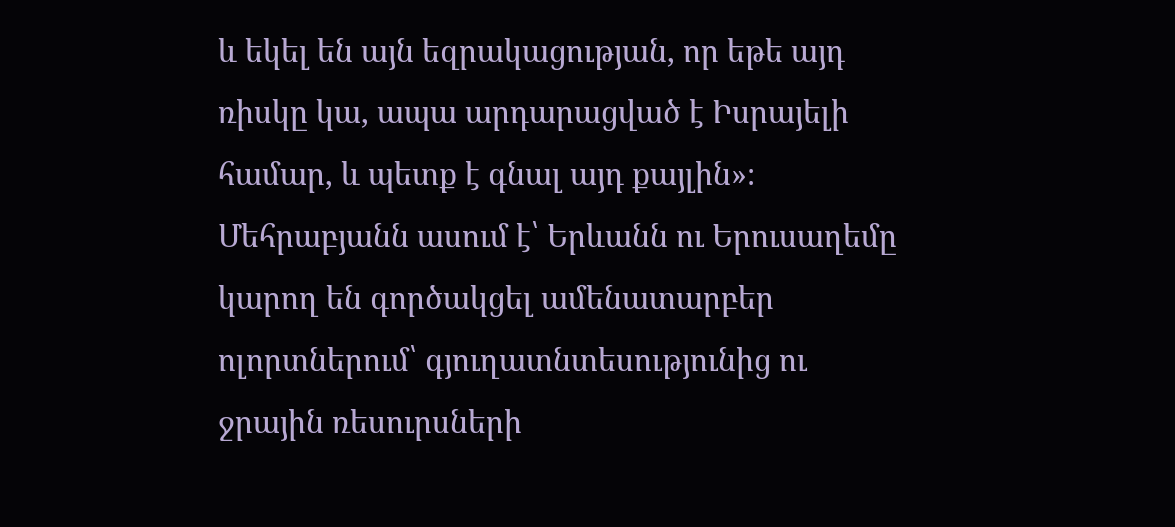և եկել են այն եզրակացության, որ եթե այդ ռիսկը կա, ապա արդարացված է Իսրայելի համար, և պետք է գնալ այդ քայլին»։
Մեհրաբյանն ասում է՝ Երևանն ու Երուսաղեմը կարող են գործակցել ամենատարբեր ոլորտներում՝ գյուղատնտեսությունից ու ջրային ռեսուրսների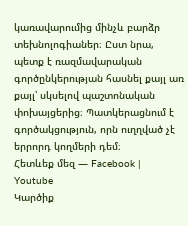կառավարումից մինչև բարձր տեխնոլոգիաներ։ Ըստ նրա, պետք է ռազմավարական գործընկերության հասնել քայլ առ քայլ՝ սկսելով պաշտոնական փոխայցերից։ Պատկերացնում է գործակցություն, որն ուղղված չէ երրորդ կողմերի դեմ։
Հետևեք մեզ — Facebook | Youtube
Կարծիք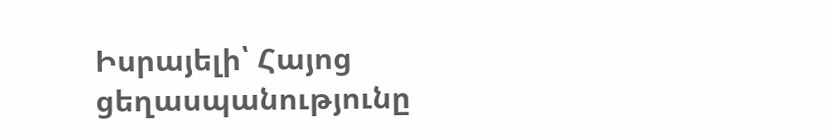Իսրայելի՝ Հայոց ցեղասպանությունը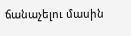ճանաչելու մասին